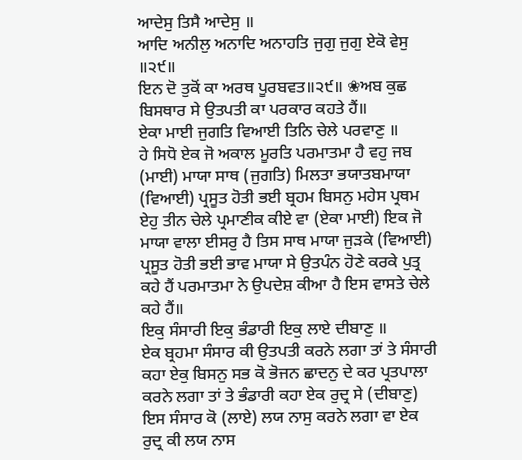ਆਦੇਸੁ ਤਿਸੈ ਆਦੇਸੁ ॥
ਆਦਿ ਅਨੀਲੁ ਅਨਾਦਿ ਅਨਾਹਤਿ ਜੁਗੁ ਜੁਗੁ ਏਕੋ ਵੇਸੁ ॥੨੯॥
ਇਨ ਦੋ ਤੁਕੋਂ ਕਾ ਅਰਥ ਪੂਰਬਵਤ॥੨੯॥ ❀ਅਬ ਕੁਛ ਬਿਸਥਾਰ ਸੇ ਉਤਪਤੀ ਕਾ ਪਰਕਾਰ ਕਹਤੇ ਹੈਂ॥
ਏਕਾ ਮਾਈ ਜੁਗਤਿ ਵਿਆਈ ਤਿਨਿ ਚੇਲੇ ਪਰਵਾਣੁ ॥
ਹੇ ਸਿਧੋ ਏਕ ਜੋ ਅਕਾਲ ਮੂਰਤਿ ਪਰਮਾਤਮਾ ਹੈ ਵਹੁ ਜਬ (ਮਾਈ) ਮਾਯਾ ਸਾਥ (ਜੁਗਤਿ) ਮਿਲਤਾ ਭਯਾਤਬਮਾਯਾ (ਵਿਆਈ) ਪ੍ਰਸੂਤ ਹੋਤੀ ਭਈ ਬ੍ਰਹਮ ਬਿਸਨੁ ਮਹੇਸ ਪ੍ਰਥਮ ਏਹੁ ਤੀਨ ਚੇਲੇ ਪ੍ਰਮਾਣੀਕ ਕੀਏ ਵਾ (ਏਕਾ ਮਾਈ) ਇਕ ਜੋ ਮਾਯਾ ਵਾਲਾ ਈਸਰੁ ਹੈ ਤਿਸ ਸਾਥ ਮਾਯਾ ਜੁੜਕੇ (ਵਿਆਈ) ਪ੍ਰਸੂਤ ਹੋਤੀ ਭਈ ਭਾਵ ਮਾਯਾ ਸੇ ਉਤਪੰਨ ਹੋਣੇ ਕਰਕੇ ਪੁਤ੍ਰ ਕਹੇ ਹੈਂ ਪਰਮਾਤਮਾ ਨੇ ਉਪਦੇਸ਼ ਕੀਆ ਹੈ ਇਸ ਵਾਸਤੇ ਚੇਲੇ ਕਹੇ ਹੈਂ॥
ਇਕੁ ਸੰਸਾਰੀ ਇਕੁ ਭੰਡਾਰੀ ਇਕੁ ਲਾਏ ਦੀਬਾਣੁ ॥
ਏਕ ਬ੍ਰਹਮਾ ਸੰਸਾਰ ਕੀ ਉਤਪਤੀ ਕਰਨੇ ਲਗਾ ਤਾਂ ਤੇ ਸੰਸਾਰੀ ਕਹਾ ਏਕੁ ਬਿਸਨੁ ਸਭ ਕੋ ਭੋਜਨ ਛਾਦਨੁ ਦੇ ਕਰ ਪ੍ਰਤਪਾਲਾ ਕਰਨੇ ਲਗਾ ਤਾਂ ਤੇ ਭੰਡਾਰੀ ਕਹਾ ਏਕ ਰੁਦ੍ਰ ਸੇ (ਦੀਬਾਣੁ) ਇਸ ਸੰਸਾਰ ਕੋ (ਲਾਏ) ਲਯ ਨਾਸੁ ਕਰਨੇ ਲਗਾ ਵਾ ਏਕ ਰੁਦ੍ਰ ਕੀ ਲਯ ਨਾਸ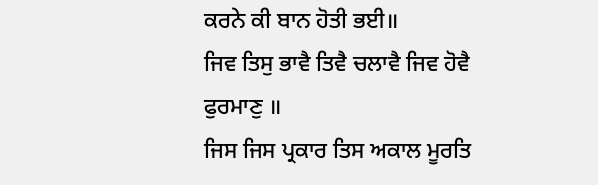ਕਰਨੇ ਕੀ ਬਾਨ ਹੋਤੀ ਭਈ॥
ਜਿਵ ਤਿਸੁ ਭਾਵੈ ਤਿਵੈ ਚਲਾਵੈ ਜਿਵ ਹੋਵੈ ਫੁਰਮਾਣੁ ॥
ਜਿਸ ਜਿਸ ਪ੍ਰਕਾਰ ਤਿਸ ਅਕਾਲ ਮੂਰਤਿ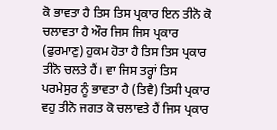ਕੋ ਭਾਵਤਾ ਹੈ ਤਿਸ ਤਿਸ ਪ੍ਰਕਾਰ ਇਨ ਤੀਨੋ ਕੋ ਚਲਾਵਤਾ ਹੈ ਔਰ ਜਿਸ ਜਿਸ ਪ੍ਰਕਾਰ (ਫੁਰਮਾਣੁ) ਹੁਕਮ ਹੋਤਾ ਹੈ ਤਿਸ ਤਿਸ ਪ੍ਰਕਾਰ ਤੀਨੋ ਚਲਤੇ ਹੈਂ। ਵਾ ਜਿਸ ਤਰ੍ਹਾਂ ਤਿਸ ਪਰਮੇਸੁਰ ਨੂੰ ਭਾਵਤਾ ਹੈ (ਤਿਵੈ) ਤਿਸੀ ਪ੍ਰਕਾਰ ਵਹੁ ਤੀਨੋ ਜਗਤ ਕੋ ਚਲਾਵਤੇ ਹੈਂ ਜਿਸ ਪ੍ਰਕਾਰ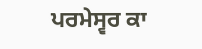ਪਰਮੇਸ੍ਵਰ ਕਾ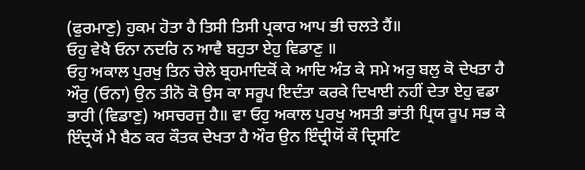(ਫੁਰਮਾਣੁ) ਹੁਕਮ ਹੋਤਾ ਹੈ ਤਿਸੀ ਤਿਸੀ ਪ੍ਰਕਾਰ ਆਪ ਭੀ ਚਲਤੇ ਹੈਂ॥
ਓਹੁ ਵੇਖੈ ਓਨਾ ਨਦਰਿ ਨ ਆਵੈ ਬਹੁਤਾ ਏਹੁ ਵਿਡਾਣੁ ॥
ਓਹੁ ਅਕਾਲ ਪੁਰਖੁ ਤਿਨ ਚੇਲੇ ਬ੍ਰਹਮਾਦਿਕੋਂ ਕੇ ਆਦਿ ਅੰਤ ਕੇ ਸਮੇ ਅਰੁ ਬਲੁ ਕੋ ਦੇਖਤਾ ਹੈ ਔਰੁ (ਓਨਾ) ਉਨ ਤੀਨੋ ਕੋ ਉਸ ਕਾ ਸਰੂਪ ਇਦੰਤਾ ਕਰਕੇ ਦਿਖਾਈ ਨਹੀਂ ਦੇਤਾ ਏਹੁ ਵਡਾ ਭਾਰੀ (ਵਿਡਾਣੁ) ਅਸਚਰਜੁ ਹੈ॥ ਵਾ ਓਹੁ ਅਕਾਲ ਪੁਰਖੁ ਅਸਤੀ ਭਾਂਤੀ ਪ੍ਰਿਯ ਰੂਪ ਸਭ ਕੇ ਇੰਦ੍ਰਯੋਂ ਮੈ ਬੈਠ ਕਰ ਕੌਤਕ ਦੇਖਤਾ ਹੈ ਔਰ ਉਨ ਇੰਦ੍ਰੀਯੋਂ ਕੌ ਦ੍ਰਿਸਟਿ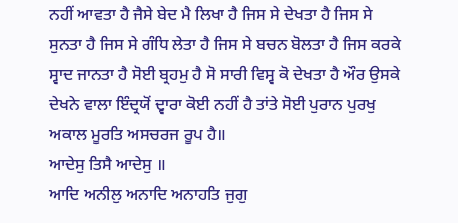ਨਹੀਂ ਆਵਤਾ ਹੈ ਜੈਸੇ ਬੇਦ ਮੈ ਲਿਖਾ ਹੈ ਜਿਸ ਸੇ ਦੇਖਤਾ ਹੈ ਜਿਸ ਸੇ ਸੁਨਤਾ ਹੈ ਜਿਸ ਸੇ ਗੰਧਿ ਲੇਤਾ ਹੈ ਜਿਸ ਸੇ ਬਚਨ ਬੋਲਤਾ ਹੈ ਜਿਸ ਕਰਕੇ ਸ੍ਵਾਦ ਜਾਨਤਾ ਹੈ ਸੋਈ ਬ੍ਰਹਮੁ ਹੈ ਸੋ ਸਾਰੀ ਵਿਸ੍ਵ ਕੋ ਦੇਖਤਾ ਹੈ ਔਰ ਉਸਕੇ ਦੇਖਨੇ ਵਾਲਾ ਇੰਦ੍ਰਯੋਂ ਦ੍ਵਾਰਾ ਕੋਈ ਨਹੀਂ ਹੈ ਤਾਂਤੇ ਸੋਈ ਪੁਰਾਨ ਪੁਰਖੁ ਅਕਾਲ ਮੂਰਤਿ ਅਸਚਰਜ ਰੂਪ ਹੈ॥
ਆਦੇਸੁ ਤਿਸੈ ਆਦੇਸੁ ॥
ਆਦਿ ਅਨੀਲੁ ਅਨਾਦਿ ਅਨਾਹਤਿ ਜੁਗੁ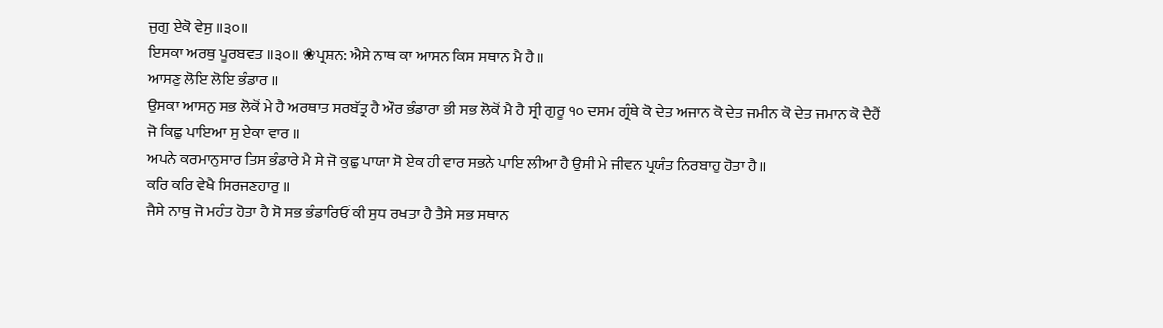ਜੁਗੁ ਏਕੋ ਵੇਸੁ ॥੩੦॥
ਇਸਕਾ ਅਰਥੁ ਪੂਰਬਵਤ ॥੩੦॥ ❀ਪ੍ਰਸ਼ਨ: ਐਸੇ ਨਾਥ ਕਾ ਆਸਨ ਕਿਸ ਸਥਾਨ ਮੈ ਹੈ॥
ਆਸਣੁ ਲੋਇ ਲੋਇ ਭੰਡਾਰ ॥
ਉਸਕਾ ਆਸਨੁ ਸਭ ਲੋਕੋਂ ਮੇ ਹੈ ਅਰਥਾਤ ਸਰਬੱਤ੍ਰ ਹੈ ਔਰ ਭੰਡਾਰਾ ਭੀ ਸਭ ਲੋਕੋਂ ਮੈ ਹੈ ਸ੍ਰੀ ਗੁਰੂ ੧੦ ਦਸਮ ਗ੍ਰੰਥੇ ਕੋ ਦੇਤ ਅਜਾਨ ਕੋ ਦੇਤ ਜਮੀਨ ਕੋ ਦੇਤ ਜਮਾਨ ਕੋ ਦੈਹੈਂ
ਜੋ ਕਿਛੁ ਪਾਇਆ ਸੁ ਏਕਾ ਵਾਰ ॥
ਅਪਨੇ ਕਰਮਾਨੁਸਾਰ ਤਿਸ ਭੰਡਾਰੇ ਮੈ ਸੇ ਜੋ ਕੁਛੁ ਪਾਯਾ ਸੋ ਏਕ ਹੀ ਵਾਰ ਸਭਨੇ ਪਾਇ ਲੀਆ ਹੈ ਉਸੀ ਮੇ ਜੀਵਨ ਪ੍ਰਯੰਤ ਨਿਰਬਾਹੁ ਹੋਤਾ ਹੈ॥
ਕਰਿ ਕਰਿ ਵੇਖੈ ਸਿਰਜਣਹਾਰੁ ॥
ਜੈਸੇ ਨਾਥੁ ਜੋ ਮਹੰਤ ਹੋਤਾ ਹੈ ਸੋ ਸਭ ਭੰਡਾਰਿਓਂ ਕੀ ਸੁਧ ਰਖਤਾ ਹੈ ਤੈਸੇ ਸਭ ਸਥਾਨ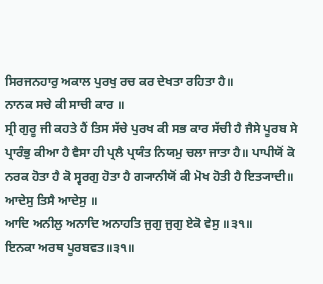ਸਿਰਜਨਹਾਰੁ ਅਕਾਲ ਪੁਰਖੁ ਰਚ ਕਰ ਦੇਖਤਾ ਰਹਿਤਾ ਹੈ॥
ਨਾਨਕ ਸਚੇ ਕੀ ਸਾਚੀ ਕਾਰ ॥
ਸ੍ਰੀ ਗੁਰੂ ਜੀ ਕਹਤੇ ਹੈਂ ਤਿਸ ਸੱਚੇ ਪੁਰਖ ਕੀ ਸਭ ਕਾਰ ਸੱਚੀ ਹੈ ਜੈਸੇ ਪੂਰਬ ਸੇ ਪ੍ਰਾਰੰਭੁ ਕੀਆ ਹੈ ਵੈਸਾ ਹੀ ਪ੍ਰਲੈ ਪ੍ਰਯੰਤ ਨਿਯਮੁ ਚਲਾ ਜਾਤਾ ਹੈ॥ ਪਾਪੀਯੋਂ ਕੋ ਨਰਕ ਹੋਤਾ ਹੈ ਕੋ ਸ੍ਵਰਗੁ ਹੋਤਾ ਹੈ ਗ੍ਯਾਨੀਯੋਂ ਕੀ ਮੋਖ ਹੋਤੀ ਹੈ ਇਤ੍ਯਾਦੀ॥
ਆਦੇਸੁ ਤਿਸੈ ਆਦੇਸੁ ॥
ਆਦਿ ਅਨੀਲੁ ਅਨਾਦਿ ਅਨਾਹਤਿ ਜੁਗੁ ਜੁਗੁ ਏਕੋ ਵੇਸੁ ॥੩੧॥
ਇਨਕਾ ਅਰਥ ਪੂਰਬਵਤ॥੩੧॥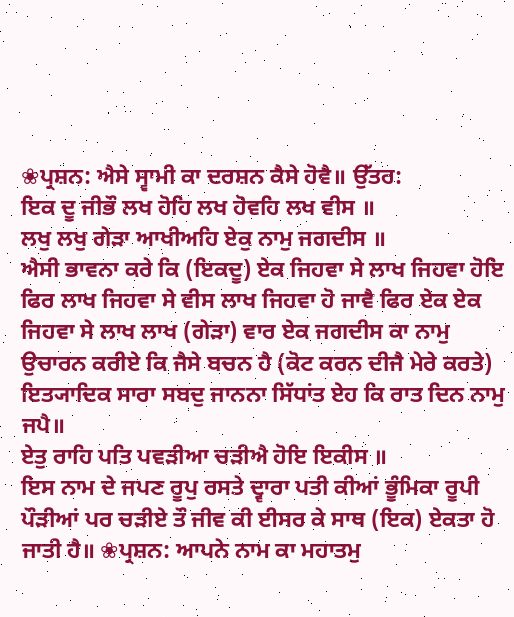❀ਪ੍ਰਸ਼ਨ: ਐਸੇ ਸ੍ਵਾਮੀ ਕਾ ਦਰਸ਼ਨ ਕੈਸੇ ਹੋਵੈ॥ ਉੱਤਰ:
ਇਕ ਦੂ ਜੀਭੌ ਲਖ ਹੋਹਿ ਲਖ ਹੋਵਹਿ ਲਖ ਵੀਸ ॥
ਲਖੁ ਲਖੁ ਗੇੜਾ ਆਖੀਅਹਿ ਏਕੁ ਨਾਮੁ ਜਗਦੀਸ ॥
ਐਸੀ ਭਾਵਨਾ ਕਰੇ ਕਿ (ਇਕਦੂ) ਏਕ ਜਿਹਵਾ ਸੇ ਲਾਖ ਜਿਹਵਾ ਹੋਇ ਫਿਰ ਲਾਖ ਜਿਹਵਾ ਸੇ ਵੀਸ ਲਾਖ ਜਿਹਵਾ ਹੋ ਜਾਵੈ ਫਿਰ ਏਕ ਏਕ ਜਿਹਵਾ ਸੇ ਲਾਖ ਲਾਖ (ਗੇੜਾ) ਵਾਰ ਏਕ ਜਗਦੀਸ ਕਾ ਨਾਮੁ ਉਚਾਰਨ ਕਰੀਏ ਕਿ ਜੈਸੇ ਬਚਨ ਹੈ (ਕੋਟ ਕਰਨ ਦੀਜੈ ਮੇਰੇ ਕਰਤੇ) ਇਤ੍ਯਾਦਿਕ ਸਾਰਾ ਸਬਦੁ ਜਾਨਨਾ ਸਿੱਧਾਂਤ ਏਹ ਕਿ ਰਾਤ ਦਿਨ ਨਾਮੁ ਜਪੈ॥
ਏਤੁ ਰਾਹਿ ਪਤਿ ਪਵੜੀਆ ਚੜੀਐ ਹੋਇ ਇਕੀਸ ॥
ਇਸ ਨਾਮ ਦੇ ਜਪਣ ਰੂਪੁ ਰਸਤੇ ਦ੍ਵਾਰਾ ਪਤੀ ਕੀਆਂ ਭੂੰਮਿਕਾ ਰੂਪੀ ਪੌੜੀਆਂ ਪਰ ਚੜੀਏ ਤੌ ਜੀਵ ਕੀ ਈਸਰ ਕੇ ਸਾਥ (ਇਕ) ਏਕਤਾ ਹੋ ਜਾਤੀ ਹੈ॥ ❀ਪ੍ਰਸ਼ਨ: ਆਪਨੇ ਨਾਮ ਕਾ ਮਹਾਤਮੁ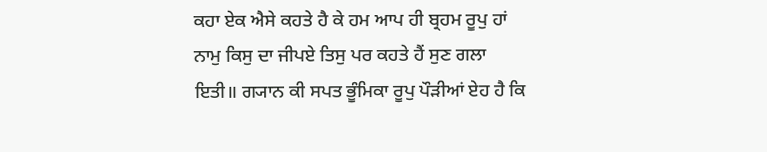ਕਹਾ ਏਕ ਐਸੇ ਕਹਤੇ ਹੈ ਕੇ ਹਮ ਆਪ ਹੀ ਬ੍ਰਹਮ ਰੂਪੁ ਹਾਂ ਨਾਮੁ ਕਿਸੁ ਦਾ ਜੀਪਏ ਤਿਸੁ ਪਰ ਕਹਤੇ ਹੈਂ ਸੁਣ ਗਲਾ ਇਤੀ॥ ਗ੍ਯਾਨ ਕੀ ਸਪਤ ਭੂੰਮਿਕਾ ਰੂਪੁ ਪੌੜੀਆਂ ਏਹ ਹੈ ਕਿ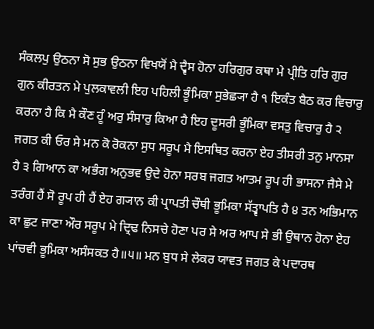ਸੰਕਲਪੁ ਉਠਨਾ ਸੋ ਸੁਭ ਉਠਨਾ ਵਿਖਯੋਂ ਮੈ ਦ੍ਵੈਸ ਹੋਨਾ ਹਰਿਗੁਰ ਕਥਾ ਮੇ ਪ੍ਰੀਤਿ ਹਰਿ ਗੁਰ ਗੁਨ ਕੀਰਤਨ ਮੇ ਪੁਲਕਾਵਲੀ ਇਹ ਪਹਿਲੀ ਭੂੰਮਿਕਾ ਸੁਭੇਛ੍ਯਾ ਹੈ ੧ ਇਕੰਤ ਬੈਠ ਕਰ ਵਿਚਾਰੁ ਕਰਨਾ ਹੈ ਕਿ ਮੈ ਕੌਣ ਹੂੰ ਅਰੁ ਸੰਸਾਰੁ ਕਿਆ ਹੈ ਇਹ ਦੂਸਰੀ ਭੂੰਮਿਕਾ ਵਸਤੁ ਵਿਚਾਰੁ ਹੈ ੨ ਜਗਤ ਕੀ ਓਰ ਸੇ ਮਨ ਕੋ ਰੋਕਨਾ ਸੁਧ ਸਰੂਪ ਮੈ ਇਸਥਿਤ ਕਰਨਾ ਏਹ ਤੀਸਰੀ ਤਨੁ ਮਾਨਸਾ ਹੈ ੩ ਗਿਆਨ ਕਾ ਅਭੰਗ ਅਨੁਭਵ ਉਦੇ ਹੋਨਾ ਸਰਬ ਜਗਤ ਆਤਮ ਰੂਪ ਹੀ ਭਾਸਨਾ ਜੈਸੇ ਮੇ ਤਰੰਗ ਹੈਂ ਸੋ ਰੂਪ ਹੀ ਹੈਂ ਏਹ ਗ੍ਯਾਨ ਕੀ ਪ੍ਰਾਪਤੀ ਚੌਥੀ ਭੂਮਿਕਾ ਸੱਤ੍ਵਾਪਤਿ ਹੈ ੪ ਤਨ ਅਭਿਮਾਨ ਕਾ ਛੁਟ ਜਾਣਾ ਔਰ ਸਰੂਪ ਮੇ ਦ੍ਰਿਢ ਨਿਸਚੇ ਹੋਣਾ ਪਰ ਸੇ ਅਰ ਆਪ ਸੇ ਭੀ ਉਥਾਨ ਹੋਨਾ ਏਹ ਪਾਂਚਵੀ ਭੂਮਿਕਾ ਅਸੰਸਕਤ ਹੈ॥੫॥ ਮਨ ਬੁਧ ਸੇ ਲੇਕਰ ਯਾਵਤ ਜਗਤ ਕੇ ਪਦਾਰਥ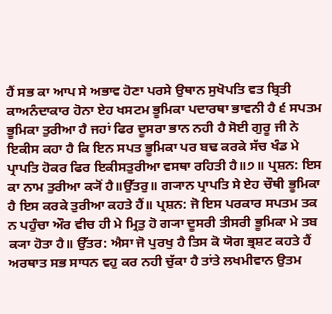ਹੈਂ ਸਭ ਕਾ ਆਪ ਸੇ ਅਭਾਵ ਹੋਣਾ ਪਰਸੇ ਉਥਾਨ ਸੁਖੋਪਤਿ ਵਤ ਬ੍ਰਿਤੀ ਕਾਅਨੰਦਾਕਾਰ ਹੋਨਾ ਏਹ ਖਸਟਮ ਭੂਮਿਕਾ ਪਦਾਰਥਾ ਭਾਵਨੀ ਹੈ ੬ ਸਪਤਮ ਭੂਮਿਕਾ ਤੁਰੀਆ ਹੈ ਜਹਾਂ ਫਿਰ ਦੂਸਰਾ ਭਾਨ ਨਹੀ ਹੈ ਸੋਈ ਗੁਰੂ ਜੀ ਨੇ ਇਕੀਸ ਕਹਾ ਹੈ ਕਿ ਇਨ ਸਪਤ ਭੂਮਿਕਾ ਪਰ ਬਢ ਕਰਕੇ ਸੱਚ ਖੰਡ ਮੇ ਪ੍ਰਾਪਤਿ ਹੋਕਰ ਫਿਰ ਇਕੀਸਤੁਰੀਆ ਵਸਥਾ ਰਹਿਤੀ ਹੈ॥੭॥ ਪ੍ਰਸ਼ਨ: ਇਸ ਕਾ ਨਾਮ ਤੁਰੀਆ ਕ੍ਯੋਂ ਹੈ॥ਉੱਤਰੁ॥ ਗ੍ਯਾਨ ਪ੍ਰਾਪਤਿ ਸੇ ਏਹ ਚੌਥੀ ਭੂਮਿਕਾ ਹੈ ਇਸ ਕਰਕੇ ਤੁਰੀਆ ਕਹਤੇ ਹੈਂ॥ ਪ੍ਰਸ਼ਨ: ਜੋ ਇਸ ਪਰਕਾਰ ਸਪਤਮ ਤਕ ਨ ਪਹੁੰਚਾ ਔਰ ਵੀਚ ਹੀ ਮੇ ਮ੍ਰਿਤੁ ਹੋ ਗ੍ਯਾ ਦੂਸਰੀ ਤੀਸਰੀ ਭੂਮਿਕਾ ਮੇ ਤਬ ਕ੍ਯਾ ਹੋਤਾ ਹੈ॥ ਉੱਤਰ: ਐਸਾ ਜੋ ਪੁਰਖੁ ਹੈ ਤਿਸ ਕੋ ਯੋਗ ਭ੍ਰਸ਼ਟ ਕਹਤੇ ਹੈਂ ਅਰਥਾਤ ਸਭ ਸਾਧਨ ਵਹੁ ਕਰ ਨਹੀ ਚੁੱਕਾ ਹੈ ਤਾਂਤੇ ਲਖਮੀਵਾਨ ਉਤਮ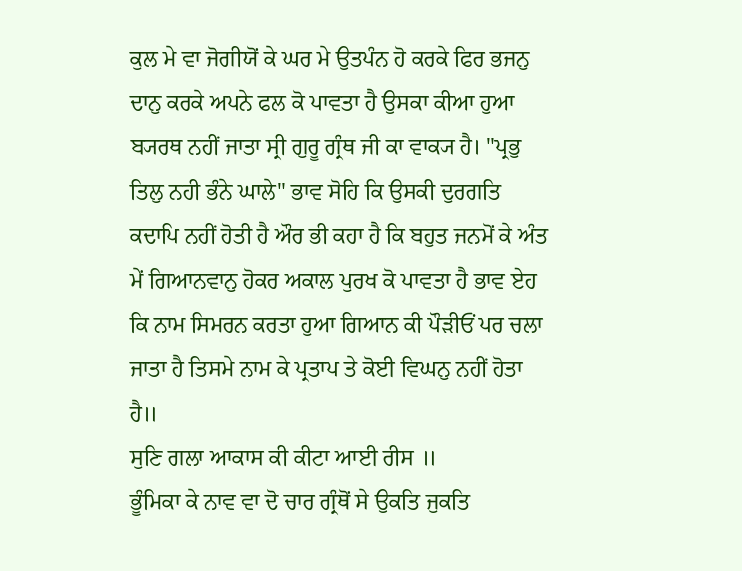ਕੁਲ ਮੇ ਵਾ ਜੋਗੀਯੋਂ ਕੇ ਘਰ ਮੇ ਉਤਪੰਨ ਹੋ ਕਰਕੇ ਫਿਰ ਭਜਨੁ ਦਾਨੁ ਕਰਕੇ ਅਪਨੇ ਫਲ ਕੋ ਪਾਵਤਾ ਹੈ ਉਸਕਾ ਕੀਆ ਹੁਆ ਬ੍ਯਰਥ ਨਹੀਂ ਜਾਤਾ ਸ੍ਰੀ ਗੁਰੂ ਗ੍ਰੰਥ ਜੀ ਕਾ ਵਾਕ੍ਯ ਹੈ। "ਪ੍ਰਭੁ ਤਿਲੁ ਨਹੀ ਭੰਨੇ ਘਾਲੇ" ਭਾਵ ਸੋਹਿ ਕਿ ਉਸਕੀ ਦੁਰਗਤਿ ਕਦਾਪਿ ਨਹੀਂ ਹੋਤੀ ਹੈ ਔਰ ਭੀ ਕਹਾ ਹੈ ਕਿ ਬਹੁਤ ਜਨਮੋਂ ਕੇ ਅੰਤ ਮੇਂ ਗਿਆਨਵਾਨੁ ਹੋਕਰ ਅਕਾਲ ਪੁਰਖ ਕੋ ਪਾਵਤਾ ਹੈ ਭਾਵ ਏਹ ਕਿ ਨਾਮ ਸਿਮਰਨ ਕਰਤਾ ਹੁਆ ਗਿਆਨ ਕੀ ਪੌੜੀਓਂ ਪਰ ਚਲਾ ਜਾਤਾ ਹੈ ਤਿਸਮੇ ਨਾਮ ਕੇ ਪ੍ਰਤਾਪ ਤੇ ਕੋਈ ਵਿਘਨੁ ਨਹੀਂ ਹੋਤਾ ਹੈ॥
ਸੁਣਿ ਗਲਾ ਆਕਾਸ ਕੀ ਕੀਟਾ ਆਈ ਰੀਸ ॥
ਭੂੰਮਿਕਾ ਕੇ ਨਾਵ ਵਾ ਦੋ ਚਾਰ ਗ੍ਰੰਥੋਂ ਸੇ ਉਕਤਿ ਜੁਕਤਿ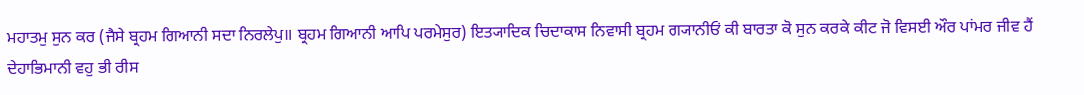ਮਹਾਤਮੁ ਸੁਨ ਕਰ (ਜੈਸੇ ਬ੍ਰਹਮ ਗਿਆਨੀ ਸਦਾ ਨਿਰਲੇਪੁ॥ ਬ੍ਰਹਮ ਗਿਆਨੀ ਆਪਿ ਪਰਮੇਸੁਰ) ਇਤ੍ਯਾਦਿਕ ਚਿਦਾਕਾਸ ਨਿਵਾਸੀ ਬ੍ਰਹਮ ਗ੍ਯਾਨੀਓਂ ਕੀ ਬਾਰਤਾ ਕੋ ਸੁਨ ਕਰਕੇ ਕੀਟ ਜੋ ਵਿਸਈ ਔਰ ਪਾਂਮਰ ਜੀਵ ਹੈਂ ਦੇਹਾਭਿਮਾਨੀ ਵਹੁ ਭੀ ਰੀਸ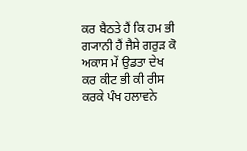ਕਰ ਬੈਠਤੇ ਹੈਂ ਕਿ ਹਮ ਭੀ ਗ੍ਯਾਨੀ ਹੈਂ ਜੈਸੇ ਗਰੁੜ ਕੋ ਅਕਾਸ ਮੇਂ ਉਡਤਾ ਦੇਖ ਕਰ ਕੀਟ ਭੀ ਕੀ ਰੀਸ ਕਰਕੇ ਪੰਖ ਹਲਾਵਨੇ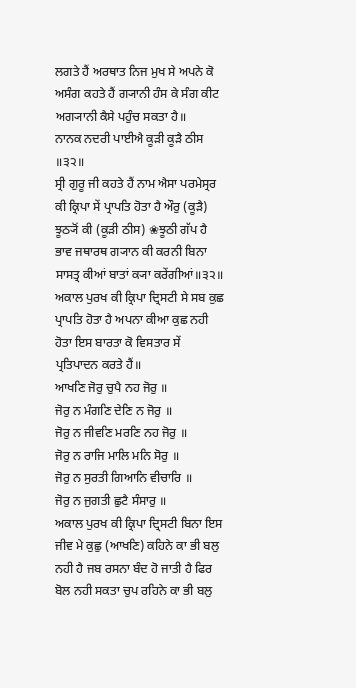ਲਗਤੇ ਹੈਂ ਅਰਥਾਤ ਨਿਜ ਮੁਖ ਸੇ ਅਪਨੇ ਕੋ ਅਸੰਗ ਕਹਤੇ ਹੈਂ ਗ੍ਯਾਨੀ ਹੰਸ ਕੇ ਸੰਗ ਕੀਟ ਅਗ੍ਯਾਨੀ ਕੈਸੇ ਪਹੁੰਚ ਸਕਤਾ ਹੈ॥
ਨਾਨਕ ਨਦਰੀ ਪਾਈਐ ਕੂੜੀ ਕੂੜੈ ਠੀਸ ॥੩੨॥
ਸ੍ਰੀ ਗੁਰੂ ਜੀ ਕਹਤੇ ਹੈਂ ਨਾਮ ਐਸਾ ਪਰਮੇਸ੍ਰਰ ਕੀ ਕ੍ਰਿਪਾ ਸੇਂ ਪ੍ਰਾਪਤਿ ਹੋਤਾ ਹੈ ਔਰੁ (ਕੂੜੈ) ਝੂਠ੍ਯੋਂ ਕੀ (ਕੂੜੀ ਠੀਸ) ❀ਝੂਠੀ ਗੱਪ ਹੈ ਭਾਵ ਜਥਾਰਥ ਗ੍ਯਾਨ ਕੀ ਕਰਨੀ ਬਿਨਾ ਸਾਸਤ੍ਰ ਕੀਆਂ ਬਾਤਾਂ ਕ੍ਯਾ ਕਰੇਂਗੀਆਂ॥੩੨॥ ਅਕਾਲ ਪੁਰਖ ਕੀ ਕ੍ਰਿਪਾ ਦ੍ਰਿਸਟੀ ਸੇ ਸਬ ਕੁਛ ਪ੍ਰਾਪਤਿ ਹੋਤਾ ਹੈ ਅਪਨਾ ਕੀਆ ਕੁਛ ਨਹੀ ਹੋਤਾ ਇਸ ਬਾਰਤਾ ਕੋ ਵਿਸਤਾਰ ਸੇਂ ਪ੍ਰਤਿਪਾਦਨ ਕਰਤੇ ਹੈਂ॥
ਆਖਣਿ ਜੋਰੁ ਚੁਪੈ ਨਹ ਜੋਰੁ ॥
ਜੋਰੁ ਨ ਮੰਗਣਿ ਦੇਣਿ ਨ ਜੋਰੁ ॥
ਜੋਰੁ ਨ ਜੀਵਣਿ ਮਰਣਿ ਨਹ ਜੋਰੁ ॥
ਜੋਰੁ ਨ ਰਾਜਿ ਮਾਲਿ ਮਨਿ ਸੋਰੁ ॥
ਜੋਰੁ ਨ ਸੁਰਤੀ ਗਿਆਨਿ ਵੀਚਾਰਿ ॥
ਜੋਰੁ ਨ ਜੁਗਤੀ ਛੁਟੈ ਸੰਸਾਰੁ ॥
ਅਕਾਲ ਪੁਰਖ ਕੀ ਕ੍ਰਿਪਾ ਦ੍ਰਿਸਟੀ ਬਿਨਾ ਇਸ ਜੀਵ ਮੇ ਕੁਛੁ (ਆਖਣਿ) ਕਹਿਨੇ ਕਾ ਭੀ ਬਲੁ ਨਹੀ ਹੈ ਜਬ ਰਸਨਾ ਬੰਦ ਹੋ ਜਾਤੀ ਹੈ ਫਿਰ ਬੋਲ ਨਹੀ ਸਕਤਾ ਚੁਪ ਰਹਿਨੇ ਕਾ ਭੀ ਬਲੁ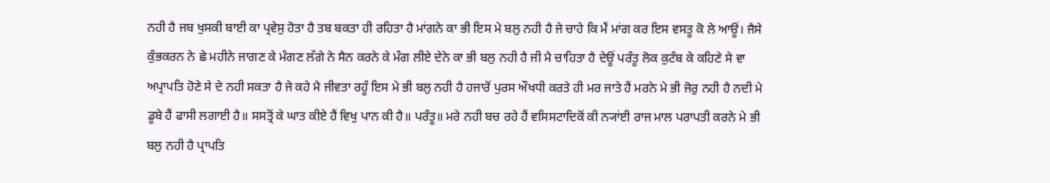ਨਹੀ ਹੈ ਜਬ ਖੁਸਕੀ ਬਾਈ ਕਾ ਪ੍ਰਵੇਸੁ ਹੋਤਾ ਹੈ ਤਬ ਬਕਤਾ ਹੀ ਰਹਿਤਾ ਹੈ ਮਾਂਗਨੇ ਕਾ ਭੀ ਇਸ ਮੇ ਬਲੁ ਨਹੀ ਹੈ ਜੇ ਚਾਹੇ ਕਿ ਮੈਂ ਮਾਂਗ ਕਰ ਇਸ ਵਸਤੂ ਕੋ ਲੇ ਆਊਂ। ਜੈਸੇ ਕੁੰਭਕਰਨ ਨੇ ਛੇ ਮਹੀਨੇ ਜਾਗਣ ਕੇ ਮੰਗਣ ਲੱਗੇ ਨੇ ਸੈਨ ਕਰਨੇ ਕੇ ਮੰਗ ਲੀਏ ਦੇਨੇ ਕਾ ਭੀ ਬਲੁ ਨਹੀ ਹੈ ਜੀ ਮੈ ਚਾਹਿਤਾ ਹੈ ਦੇਊਂ ਪਰੰਤੂ ਲੋਕ ਕੁਟੰਬ ਕੇ ਕਹਿਣੇ ਸੇ ਵਾ ਅਪ੍ਰਾਪਤਿ ਹੋਣੇ ਸੇ ਦੇ ਨਹੀ ਸਕਤਾ ਹੈ ਜੇ ਕਹੇ ਮੈ ਜੀਵਤਾ ਰਹੂੰ ਇਸ ਮੇ ਭੀ ਬਲੁ ਨਹੀ ਹੈ ਹਜਾਰੋਂ ਪੁਰਸ ਔਖਧੀ ਕਰਤੇ ਹੀ ਮਰ ਜਾਤੇ ਹੈਂ ਮਰਨੇ ਮੇ ਭੀ ਜੋਰੁ ਨਹੀ ਹੈ ਨਦੀ ਮੇ ਡੂਬੇ ਹੈਂ ਫਾਸੀ ਲਗਾਈ ਹੈ॥ ਸਸਤ੍ਰੋਂ ਕੇ ਘਾਤ ਕੀਏ ਹੈਂ ਵਿਖੁ ਪਾਨ ਕੀ ਹੈ॥ ਪਰੰਤੂ॥ ਮਰੇ ਨਹੀ ਬਚ ਰਹੇ ਹੈਂ ਵਸਿਸਟਾਦਿਕੋਂ ਕੀ ਨ੍ਯਾਂਈ ਰਾਜ ਮਾਲ ਪਰਾਪਤੀ ਕਰਨੇ ਮੇ ਭੀ ਬਲੁ ਨਹੀ ਹੈ ਪ੍ਰਾਪਤਿ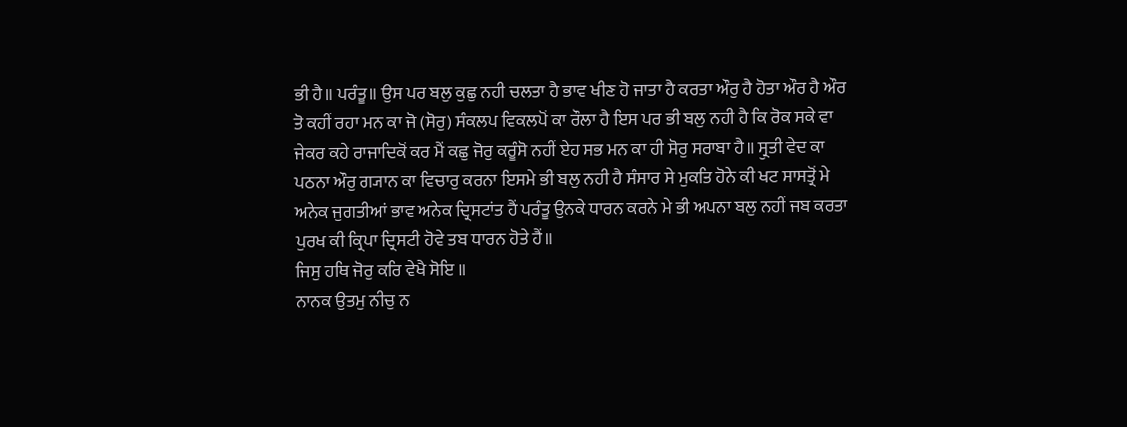ਭੀ ਹੈ॥ ਪਰੰਤੂ॥ ਉਸ ਪਰ ਬਲੁ ਕੁਛੁ ਨਹੀ ਚਲਤਾ ਹੈ ਭਾਵ ਖੀਣ ਹੋ ਜਾਤਾ ਹੈ ਕਰਤਾ ਔਰੁ ਹੈ ਹੋਤਾ ਔਰ ਹੈ ਔਰ ਤੋ ਕਹੀਂ ਰਹਾ ਮਨ ਕਾ ਜੋ (ਸੋਰੁ) ਸੰਕਲਪ ਵਿਕਲਪੋਂ ਕਾ ਰੌਲਾ ਹੈ ਇਸ ਪਰ ਭੀ ਬਲੁ ਨਹੀ ਹੈ ਕਿ ਰੋਕ ਸਕੇ ਵਾ ਜੇਕਰ ਕਹੇ ਰਾਜਾਦਿਕੋਂ ਕਰ ਮੈਂ ਕਛੁ ਜੋਰੁ ਕਰੂੰਸੋ ਨਹੀਂ ਏਹ ਸਭ ਮਨ ਕਾ ਹੀ ਸੋਰੁ ਸਰਾਬਾ ਹੈ॥ ਸ੍ਰੁਤੀ ਵੇਦ ਕਾ ਪਠਨਾ ਔਰੁ ਗ੍ਯਾਨ ਕਾ ਵਿਚਾਰੁ ਕਰਨਾ ਇਸਮੇ ਭੀ ਬਲੁ ਨਹੀ ਹੈ ਸੰਸਾਰ ਸੇ ਮੁਕਤਿ ਹੋਨੇ ਕੀ ਖਟ ਸਾਸਤ੍ਰੋਂ ਮੇ ਅਨੇਕ ਜੁਗਤੀਆਂ ਭਾਵ ਅਨੇਕ ਦ੍ਰਿਸਟਾਂਤ ਹੈਂ ਪਰੰਤੂ ਉਨਕੇ ਧਾਰਨ ਕਰਨੇ ਮੇ ਭੀ ਅਪਨਾ ਬਲੁ ਨਹੀਂ ਜਬ ਕਰਤਾ ਪੁਰਖ ਕੀ ਕ੍ਰਿਪਾ ਦ੍ਰਿਸਟੀ ਹੋਵੇ ਤਬ ਧਾਰਨ ਹੋਤੇ ਹੈਂ॥
ਜਿਸੁ ਹਥਿ ਜੋਰੁ ਕਰਿ ਵੇਖੈ ਸੋਇ ॥
ਨਾਨਕ ਉਤਮੁ ਨੀਚੁ ਨ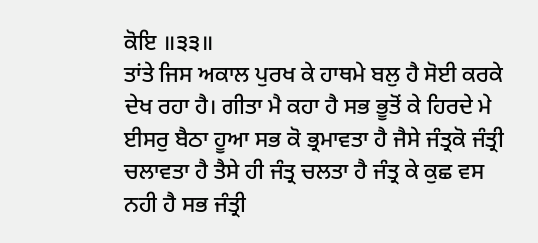ਕੋਇ ॥੩੩॥
ਤਾਂਤੇ ਜਿਸ ਅਕਾਲ ਪੁਰਖ ਕੇ ਹਾਥਮੇ ਬਲੁ ਹੈ ਸੋਈ ਕਰਕੇ ਦੇਖ ਰਹਾ ਹੈ। ਗੀਤਾ ਮੈ ਕਹਾ ਹੈ ਸਭ ਭੂਤੋਂ ਕੇ ਹਿਰਦੇ ਮੇ ਈਸਰੁ ਬੈਠਾ ਹੂਆ ਸਭ ਕੋ ਭ੍ਰਮਾਵਤਾ ਹੈ ਜੈਸੇ ਜੰਤ੍ਰਕੋ ਜੰਤ੍ਰੀ ਚਲਾਵਤਾ ਹੈ ਤੈਸੇ ਹੀ ਜੰਤ੍ਰ ਚਲਤਾ ਹੈ ਜੰਤ੍ਰ ਕੇ ਕੁਛ ਵਸ ਨਹੀ ਹੈ ਸਭ ਜੰਤ੍ਰੀ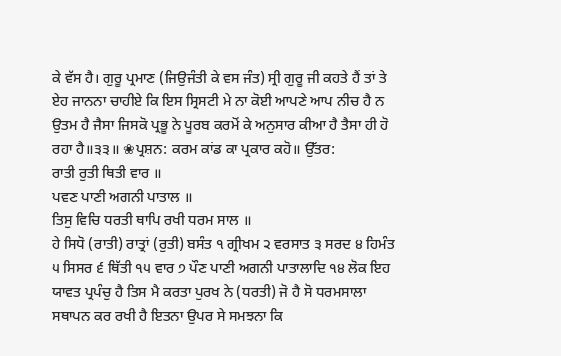ਕੇ ਵੱਸ ਹੈ। ਗੁਰੂ ਪ੍ਰਮਾਣ (ਜਿਉਜੰਤੀ ਕੇ ਵਸ ਜੰਤ) ਸ੍ਰੀ ਗੁਰੂ ਜੀ ਕਹਤੇ ਹੈਂ ਤਾਂ ਤੇ ਏਹ ਜਾਨਨਾ ਚਾਹੀਏ ਕਿ ਇਸ ਸ੍ਰਿਸਟੀ ਮੇ ਨਾ ਕੋਈ ਆਪਣੇ ਆਪ ਨੀਚ ਹੈ ਨ ਉਤਮ ਹੈ ਜੈਸਾ ਜਿਸਕੋ ਪ੍ਰਭੂ ਨੇ ਪੂਰਬ ਕਰਮੋਂ ਕੇ ਅਨੁਸਾਰ ਕੀਆ ਹੈ ਤੈਸਾ ਹੀ ਹੋ ਰਹਾ ਹੈ॥੩੩॥ ❀ਪ੍ਰਸ਼ਨ: ਕਰਮ ਕਾਂਡ ਕਾ ਪ੍ਰਕਾਰ ਕਹੋ॥ ਉੱਤਰ:
ਰਾਤੀ ਰੁਤੀ ਥਿਤੀ ਵਾਰ ॥
ਪਵਣ ਪਾਣੀ ਅਗਨੀ ਪਾਤਾਲ ॥
ਤਿਸੁ ਵਿਚਿ ਧਰਤੀ ਥਾਪਿ ਰਖੀ ਧਰਮ ਸਾਲ ॥
ਹੇ ਸਿਧੋ (ਰਾਤੀ) ਰਾਤ੍ਰਾਂ (ਰੁਤੀ) ਬਸੰਤ ੧ ਗ੍ਰੀਖਮ ੨ ਵਰਸਾਤ ੩ ਸਰਦ ੪ ਹਿਮੰਤ ੫ ਸਿਸਰ ੬ ਥਿੱਤੀ ੧੫ ਵਾਰ ੭ ਪੌਣ ਪਾਣੀ ਅਗਨੀ ਪਾਤਾਲਾਦਿ ੧੪ ਲੋਕ ਇਹ ਯਾਵਤ ਪ੍ਰਪੰਚੁ ਹੈ ਤਿਸ ਮੈ ਕਰਤਾ ਪੁਰਖ ਨੇ (ਧਰਤੀ) ਜੋ ਹੈ ਸੋ ਧਰਮਸਾਲਾ ਸਥਾਪਨ ਕਰ ਰਖੀ ਹੈ ਇਤਨਾ ਉਪਰ ਸੇ ਸਮਝਨਾ ਕਿ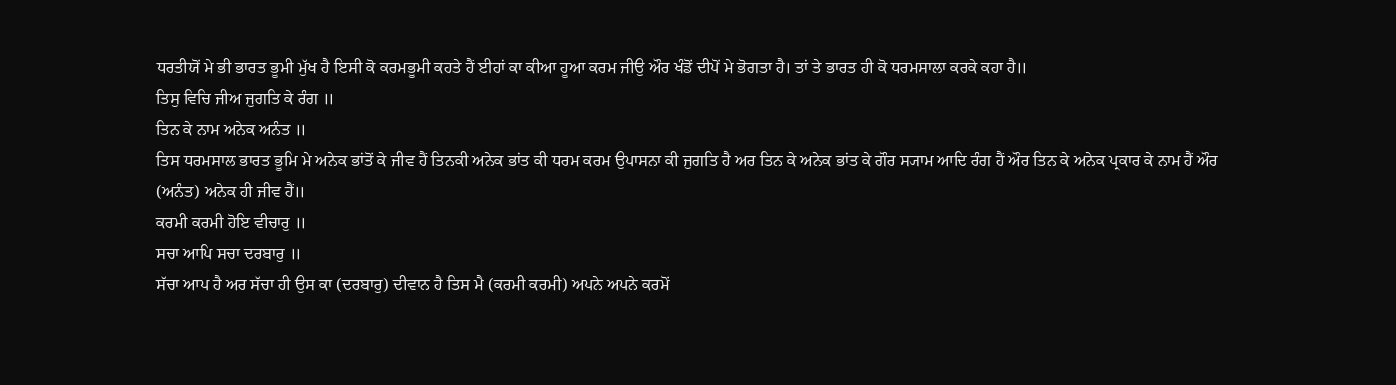ਧਰਤੀਯੋਂ ਮੇ ਭੀ ਭਾਰਤ ਭੂਮੀ ਮੁੱਖ ਹੈ ਇਸੀ ਕੋ ਕਰਮਭੂਮੀ ਕਹਤੇ ਹੈਂ ਈਹਾਂ ਕਾ ਕੀਆ ਹੂਆ ਕਰਮ ਜੀਉ ਔਰ ਖੰਡੋਂ ਦੀਪੋਂ ਮੇ ਭੋਗਤਾ ਹੈ। ਤਾਂ ਤੇ ਭਾਰਤ ਹੀ ਕੋ ਧਰਮਸਾਲਾ ਕਰਕੇ ਕਹਾ ਹੈ॥
ਤਿਸੁ ਵਿਚਿ ਜੀਅ ਜੁਗਤਿ ਕੇ ਰੰਗ ॥
ਤਿਨ ਕੇ ਨਾਮ ਅਨੇਕ ਅਨੰਤ ॥
ਤਿਸ ਧਰਮਸਾਲ ਭਾਰਤ ਭੂਮਿ ਮੇ ਅਨੇਕ ਭਾਂਤੋਂ ਕੇ ਜੀਵ ਹੈਂ ਤਿਨਕੀ ਅਨੇਕ ਭਾਂਤ ਕੀ ਧਰਮ ਕਰਮ ਉਪਾਸਨਾ ਕੀ ਜੁਗਤਿ ਹੈ ਅਰ ਤਿਨ ਕੇ ਅਨੇਕ ਭਾਂਤ ਕੇ ਗੌਰ ਸ੍ਯਾਮ ਆਦਿ ਰੰਗ ਹੈਂ ਔਰ ਤਿਨ ਕੇ ਅਨੇਕ ਪ੍ਰਕਾਰ ਕੇ ਨਾਮ ਹੈਂ ਔਰ (ਅਨੰਤ) ਅਨੇਕ ਹੀ ਜੀਵ ਹੈਂ॥
ਕਰਮੀ ਕਰਮੀ ਹੋਇ ਵੀਚਾਰੁ ॥
ਸਚਾ ਆਪਿ ਸਚਾ ਦਰਬਾਰੁ ॥
ਸੱਚਾ ਆਪ ਹੈ ਅਰ ਸੱਚਾ ਹੀ ਉਸ ਕਾ (ਦਰਬਾਰੁ) ਦੀਵਾਨ ਹੈ ਤਿਸ ਮੈ (ਕਰਮੀ ਕਰਮੀ) ਅਪਨੇ ਅਪਨੇ ਕਰਮੋਂ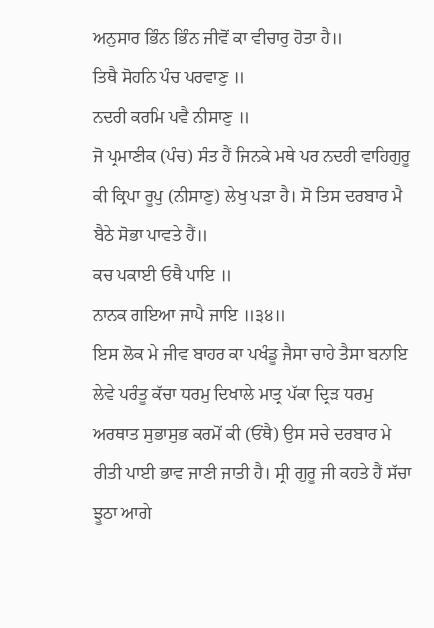ਅਨੁਸਾਰ ਭਿੰਨ ਭਿੰਨ ਜੀਵੋਂ ਕਾ ਵੀਚਾਰੁ ਹੋਤਾ ਹੈ॥
ਤਿਥੈ ਸੋਹਨਿ ਪੰਚ ਪਰਵਾਣੁ ॥
ਨਦਰੀ ਕਰਮਿ ਪਵੈ ਨੀਸਾਣੁ ॥
ਜੋ ਪ੍ਰਮਾਣੀਕ (ਪੰਚ) ਸੰਤ ਹੈਂ ਜਿਨਕੇ ਮਥੇ ਪਰ ਨਦਰੀ ਵਾਹਿਗੁਰੂ ਕੀ ਕ੍ਰਿਪਾ ਰੂਪੁ (ਨੀਸਾਣੁ) ਲੇਖੁ ਪੜਾ ਹੈ। ਸੋ ਤਿਸ ਦਰਬਾਰ ਮੈ ਬੈਠੇ ਸੋਭਾ ਪਾਵਤੇ ਹੈਂ॥
ਕਚ ਪਕਾਈ ਓਥੈ ਪਾਇ ॥
ਨਾਨਕ ਗਇਆ ਜਾਪੈ ਜਾਇ ॥੩੪॥
ਇਸ ਲੋਕ ਮੇ ਜੀਵ ਬਾਹਰ ਕਾ ਪਖੰਡੂ ਜੈਸਾ ਚਾਹੇ ਤੈਸਾ ਬਨਾਇ ਲੇਵੇ ਪਰੰਤੂ ਕੱਚਾ ਧਰਮੁ ਦਿਖਾਲੇ ਮਾਤ੍ਰ ਪੱਕਾ ਦ੍ਰਿੜ ਧਰਮੁ ਅਰਥਾਤ ਸੁਭਾਸੁਭ ਕਰਮੋਂ ਕੀ (ਓਂਥੈ) ਉਸ ਸਚੇ ਦਰਬਾਰ ਮੇ ਰੀਤੀ ਪਾਈ ਭਾਵ ਜਾਣੀ ਜਾਤੀ ਹੈ। ਸ੍ਰੀ ਗੁਰੂ ਜੀ ਕਹਤੇ ਹੈਂ ਸੱਚਾ ਝੂਠਾ ਆਗੇ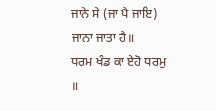ਜਾਨੇ ਸੇ (ਜਾ ਪੈ ਜਾਇ) ਜਾਨਾ ਜਾਤਾ ਹੈ॥
ਧਰਮ ਖੰਡ ਕਾ ਏਹੋ ਧਰਮੁ ॥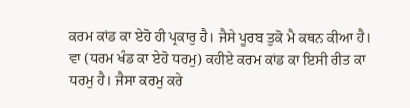ਕਰਮ ਕਾਂਡ ਕਾ ਏਹੋ ਹੀ ਪ੍ਰਕਾਰੁ ਹੈ। ਜੈਸੇ ਪੂਰਬ ਤੁਕੋ ਮੈ ਕਥਨ ਕੀਆ ਹੈ। ਵਾ (ਧਰਮ ਖੰਡ ਕਾ ਏਹੋ ਧਰਮੁ) ਕਹੀਏ ਕਰਮ ਕਾਂਡ ਕਾ ਇਸੀ ਰੀਤ ਕਾ ਧਰਮੁ ਹੈ। ਜੈਸਾ ਕਰਮੁ ਕਰੇ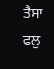ਤੈਸਾ ਫਲੁ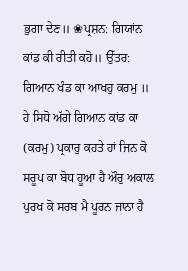ਭੁਗਾ ਦੇਣ॥ ❀ਪ੍ਰਸ਼ਨ: ਗਿਯਾਂਨ ਕਾਂਡ ਕੀ ਰੀਤੀ ਕਹੋ॥ ਉੱਤਰ:
ਗਿਆਨ ਖੰਡ ਕਾ ਆਖਹੁ ਕਰਮੁ ॥
ਹੇ ਸਿਧੋ ਅੱਗੇ ਗਿਆਨ ਕਾਂਡ ਕਾ (ਕਰਮੁ) ਪ੍ਰਕਾਰੁ ਕਹਤੇ ਹਾਂ ਜਿਨ ਕੋ ਸਰੂਪ ਕਾ ਬੋਧ ਹੂਆ ਹੈ ਔਰੁ ਅਕਾਲ ਪੁਰਖ ਕੋ ਸਰਬ ਮੈ ਪੂਰਨ ਜਾਨਾ ਹੈ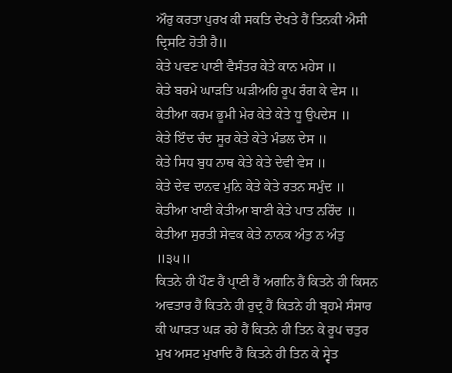ਔਰੁ ਕਰਤਾ ਪੁਰਖ ਕੀ ਸਕਤਿ ਦੇਖਤੇ ਹੈਂ ਤਿਨਕੀ ਐਸੀ ਦ੍ਰਿਸਟਿ ਹੋਤੀ ਹੈ॥
ਕੇਤੇ ਪਵਣ ਪਾਣੀ ਵੈਸੰਤਰ ਕੇਤੇ ਕਾਨ ਮਹੇਸ ॥
ਕੇਤੇ ਬਰਮੇ ਘਾੜਤਿ ਘੜੀਅਹਿ ਰੂਪ ਰੰਗ ਕੇ ਵੇਸ ॥
ਕੇਤੀਆ ਕਰਮ ਭੂਮੀ ਮੇਰ ਕੇਤੇ ਕੇਤੇ ਧੂ ਉਪਦੇਸ ॥
ਕੇਤੇ ਇੰਦ ਚੰਦ ਸੂਰ ਕੇਤੇ ਕੇਤੇ ਮੰਡਲ ਦੇਸ ॥
ਕੇਤੇ ਸਿਧ ਬੁਧ ਨਾਥ ਕੇਤੇ ਕੇਤੇ ਦੇਵੀ ਵੇਸ ॥
ਕੇਤੇ ਦੇਵ ਦਾਨਵ ਮੁਨਿ ਕੇਤੇ ਕੇਤੇ ਰਤਨ ਸਮੁੰਦ ॥
ਕੇਤੀਆ ਖਾਣੀ ਕੇਤੀਆ ਬਾਣੀ ਕੇਤੇ ਪਾਤ ਨਰਿੰਦ ॥
ਕੇਤੀਆ ਸੁਰਤੀ ਸੇਵਕ ਕੇਤੇ ਨਾਨਕ ਅੰਤੁ ਨ ਅੰਤੁ ॥੩੫॥
ਕਿਤਨੇ ਹੀ ਪੌਣ ਹੈਂ ਪ੍ਰਾਣੀ ਹੈਂ ਅਗਨਿ ਹੈਂ ਕਿਤਨੇ ਹੀ ਕਿਸਨ ਅਵਤਾਰ ਹੈਂ ਕਿਤਨੇ ਹੀ ਰੁਦ੍ਰ ਹੈਂ ਕਿਤਨੇ ਹੀ ਬ੍ਰਹਮੇ ਸੰਸਾਰ ਕੀ ਘਾੜਤ ਘੜ ਰਹੇ ਹੈਂ ਕਿਤਨੇ ਹੀ ਤਿਨ ਕੇ ਰੂਪ ਚਤੁਰ ਮੁਖ ਅਸਟ ਮੁਖਾਦਿ ਹੈਂ ਕਿਤਨੇ ਹੀ ਤਿਨ ਕੇ ਸ੍ਵੇਤ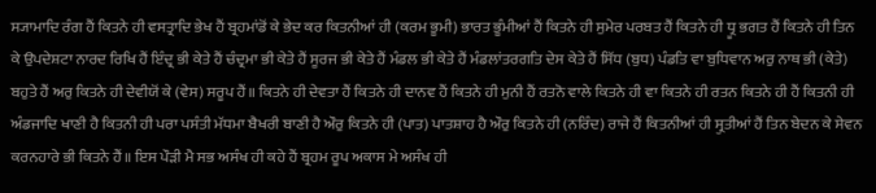ਸ੍ਯਾਮਾਦਿ ਰੰਗ ਹੈਂ ਕਿਤਨੇ ਹੀ ਵਸਤ੍ਰਾਦਿ ਭੇਖ ਹੈਂ ਬ੍ਰਹਮਾਂਡੋਂ ਕੇ ਭੇਦ ਕਰ ਕਿਤਨੀਆਂ ਹੀ (ਕਰਮ ਭੂਮੀ) ਭਾਰਤ ਭੂੰਮੀਆਂ ਹੈਂ ਕਿਤਨੇ ਹੀ ਸੁਮੇਰ ਪਰਬਤ ਹੈਂ ਕਿਤਨੇ ਹੀ ਧ੍ਰੂ ਭਗਤ ਹੈਂ ਕਿਤਨੇ ਹੀ ਤਿਨ ਕੇ ਉਪਦੇਸ਼ਟਾ ਨਾਰਦ ਰਿਖਿ ਹੈਂ ਇੰਦ੍ਰ ਭੀ ਕੇਤੇ ਹੈਂ ਚੰਦ੍ਰਮਾ ਭੀ ਕੇਤੇ ਹੈਂ ਸੂਰਜ ਭੀ ਕੇਤੇ ਹੈਂ ਮੰਡਲ ਭੀ ਕੇਤੇ ਹੈਂ ਮੰਡਲਾਂਤਰਗਤਿ ਦੇਸ ਕੇਤੇ ਹੈਂ ਸਿੱਧ (ਬੁਧ) ਪੰਡਤਿ ਵਾ ਬੁਧਿਵਾਨ ਅਰੁ ਨਾਥ ਭੀ (ਕੇਤੇ) ਬਹੁਤੇ ਹੈਂ ਅਰੁ ਕਿਤਨੇ ਹੀ ਦੇਵੀਯੋਂ ਕੇ (ਵੇਸ) ਸਰੂਪ ਹੈਂ॥ ਕਿਤਨੇ ਹੀ ਦੇਵਤਾ ਹੈਂ ਕਿਤਨੇ ਹੀ ਦਾਨਵ ਹੈਂ ਕਿਤਨੇ ਹੀ ਮੁਨੀ ਹੈਂ ਰਤਨੋ ਵਾਲੇ ਕਿਤਨੇ ਹੀ ਵਾ ਕਿਤਨੇ ਹੀ ਰਤਨ ਕਿਤਨੇ ਹੀ ਹੈਂ ਕਿਤਨੀ ਹੀ ਅੰਡਜਾਦਿ ਖਾਣੀ ਹੈ ਕਿਤਨੀ ਹੀ ਪਰਾ ਪਸੰਤੀ ਮੱਧਮਾ ਬੈਖਰੀ ਬਾਣੀ ਹੈ ਔਰੁ ਕਿਤਨੇ ਹੀ (ਪਾਤ) ਪਾਤਸ਼ਾਹ ਹੈ ਔਰੁ ਕਿਤਨੇ ਹੀ (ਨਰਿੰਦ) ਰਾਜੇ ਹੈਂ ਕਿਤਨੀਆਂ ਹੀ ਸ੍ਰੁਤੀਆਂ ਹੈਂ ਤਿਨ ਬੇਦਨ ਕੇ ਸੇਵਨ ਕਰਨਹਾਰੇ ਭੀ ਕਿਤਨੇ ਹੈਂ॥ ਇਸ ਪੌੜੀ ਮੈ ਸਭ ਅਸੰਖ ਹੀ ਕਹੇ ਹੈਂ ਬ੍ਰਹਮ ਰੂਪ ਅਕਾਸ ਮੇ ਅਸੰਖ ਹੀ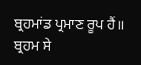ਬ੍ਰਹਮਾਂਡ ਪ੍ਰਮਾਣ ਰੂਪ ਹੈਂ॥ ਬ੍ਰਹਮ ਸੇ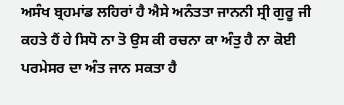ਅਸੰਖ ਬ੍ਰਹਮਾਂਡ ਲਹਿਰਾਂ ਹੈ ਐਸੇ ਅਨੰਤਤਾ ਜਾਨਨੀ ਸ੍ਰੀ ਗੁਰੂ ਜੀ ਕਹਤੇ ਹੈਂ ਹੇ ਸਿਧੋ ਨਾ ਤੋ ਉਸ ਕੀ ਰਚਨਾ ਕਾ ਅੰਤੁ ਹੈ ਨਾ ਕੋਈ ਪਰਮੇਸਰ ਦਾ ਅੰਤ ਜਾਨ ਸਕਤਾ ਹੈ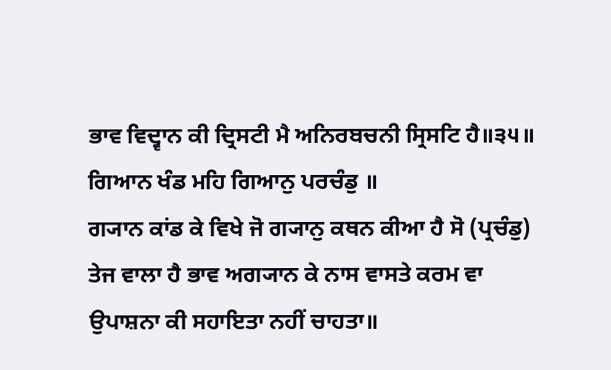ਭਾਵ ਵਿਦ੍ਵਾਨ ਕੀ ਦ੍ਰਿਸਟੀ ਮੈ ਅਨਿਰਬਚਨੀ ਸ੍ਰਿਸਟਿ ਹੈ॥੩੫॥
ਗਿਆਨ ਖੰਡ ਮਹਿ ਗਿਆਨੁ ਪਰਚੰਡੁ ॥
ਗ੍ਯਾਨ ਕਾਂਡ ਕੇ ਵਿਖੇ ਜੋ ਗ੍ਯਾਨੁ ਕਥਨ ਕੀਆ ਹੈ ਸੋ (ਪ੍ਰਚੰਡੁ) ਤੇਜ ਵਾਲਾ ਹੈ ਭਾਵ ਅਗ੍ਯਾਨ ਕੇ ਨਾਸ ਵਾਸਤੇ ਕਰਮ ਵਾ ਉਪਾਸ਼ਨਾ ਕੀ ਸਹਾਇਤਾ ਨਹੀਂ ਚਾਹਤਾ॥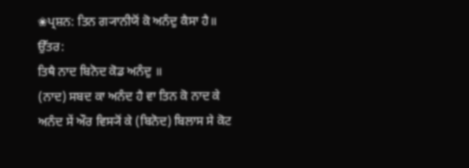❀ਪ੍ਰਸ਼ਨ: ਤਿਨ ਗ੍ਯਾਨੀਯੋਂ ਕੋ ਅਨੰਦੁ ਕੈਸਾ ਹੈ॥ ਉੱਤਰ:
ਤਿਥੈ ਨਾਦ ਬਿਨੋਦ ਕੋਡ ਅਨੰਦੁ ॥
(ਨਾਦ) ਸਬਦ ਕਾ ਅਨੰਦ ਹੈ ਵਾ ਤਿਨ ਕੋ ਨਾਦ ਕੇ ਅਨੰਦ ਸੇਂ ਔਰ ਵਿਸ੍ਯੋਂ ਕੇ (ਬਿਨੋਦ) ਬਿਲਾਸ ਸੇ ਕੋਟ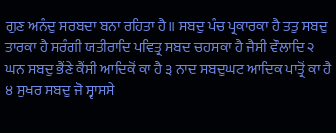ਗੁਣ ਅਨੰਦੁ ਸਰਬਦਾ ਬਨਾ ਰਹਿਤਾ ਹੈ॥ ਸਬਦੁ ਪੰਚ ਪ੍ਰਕਾਰਕਾ ਹੈ ਤਤੁ ਸਬਦੁ ਤਾਰਕਾ ਹੈ ਸਰੰਗੀ ਯਤੀਰਾਦਿ ਪਵਿਤ੍ਰ ਸਬਦ ਚਹਸਕਾ ਹੈ ਜੈਸੀ ਵੌਲਾਦਿ ੨ ਘਨ ਸਬਦੁ ਭੈਂਣੇ ਕੈਂਸੀ ਆਦਿਕੋਂ ਕਾ ਹੈ ੩ ਨਾਦ ਸਬਦੁਘਟ ਆਦਿਕ ਪਾਤ੍ਰੋਂ ਕਾ ਹੈ ੪ ਸੁਖਰ ਸਬਦੁ ਜੋ ਸ੍ਵਾਸਸੇ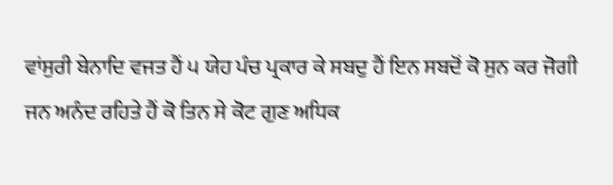ਵਾਂਸੁਰੀ ਬੇਨਾਦਿ ਵਜਤ ਹੈਂ ੫ ਯੇਹ ਪੰਚ ਪ੍ਰਕਾਰ ਕੇ ਸਬਦੁ ਹੈਂ ਇਨ ਸਬਦੋਂ ਕੋ ਸੁਨ ਕਰ ਜੋਗੀ ਜਨ ਅਨੰਦ ਰਹਿਤੇ ਹੈਂ ਕੋ ਤਿਨ ਸੇ ਕੋਟ ਗੁਣ ਅਧਿਕ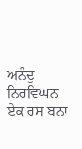ਅਨੰਦੁ ਨਿਰਵਿਘਨ ਏਕ ਰਸ ਬਨਾ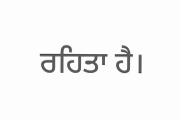ਰਹਿਤਾ ਹੈ।